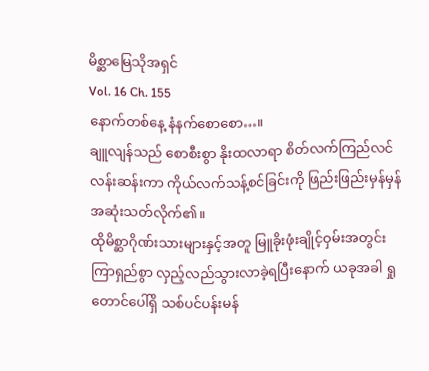မိစ္ဆာမြေသိုအရှင်
Vol. 16 Ch. 155
နောက်တစ်နေ့ နံနက်စောစော…။
ချူလျန်သည် စောစီးစွာ နိုးထလာရာ စိတ်လက်ကြည်လင် လန်းဆန်းကာ ကိုယ်လက်သန့်စင်ခြင်းကို ဖြည်းဖြည်းမှန်မှန် အဆုံးသတ်လိုက်၏။
ထိုမိစ္ဆာဂိုဏ်းသားများနှင့်အတူ မြူခိုးဖုံးချိုင့်ဝှမ်းအတွင်း ကြာရှည်စွာ လှည့်လည်သွားလာခဲ့ရပြီးနောက် ယခုအခါ ရှုတောင်ပေါ်ရှိ သစ်ပင်ပန်းမန်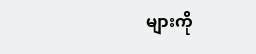များကို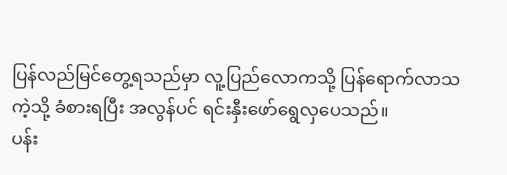ပြန်လည်မြင်တွေ့ရသည်မှာ လူ့ပြည်လောကသို့ ပြန်ရောက်လာသကဲ့သို့ ခံစားရပြီး အလွန်ပင် ရင်းနှီးဖော်ရွေလှပေသည်။
ပန်း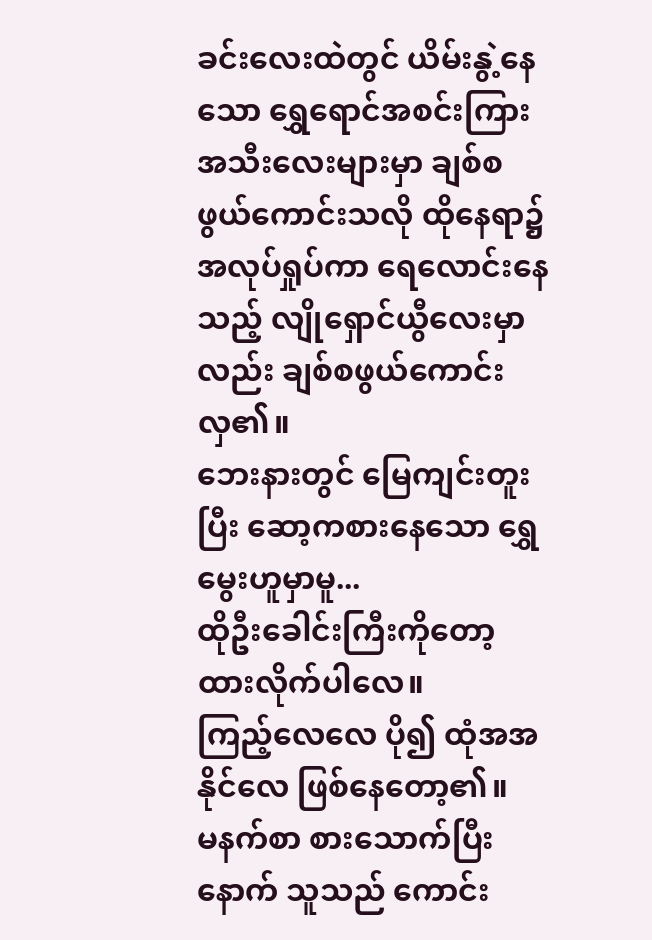ခင်းလေးထဲတွင် ယိမ်းနွဲ့နေသော ရွှေရောင်အစင်းကြား အသီးလေးများမှာ ချစ်စဖွယ်ကောင်းသလို ထိုနေရာ၌ အလုပ်ရှုပ်ကာ ရေလောင်းနေသည့် လျိုရှောင်ယွီလေးမှာလည်း ချစ်စဖွယ်ကောင်းလှ၏။
ဘေးနားတွင် မြေကျင်းတူးပြီး ဆော့ကစားနေသော ရွှေမွေးဟူမှာမူ...
ထိုဦးခေါင်းကြီးကိုတော့ ထားလိုက်ပါလေ။
ကြည့်လေလေ ပို၍ ထုံအအနိုင်လေ ဖြစ်နေတော့၏။
မနက်စာ စားသောက်ပြီးနောက် သူသည် ကောင်း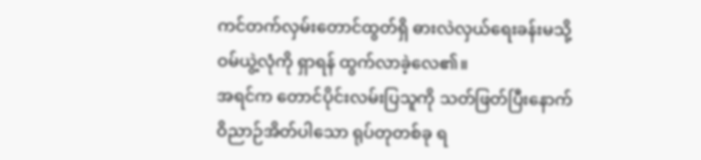ကင်တက်လှမ်းတောင်ထွတ်ရှိ ဓားလဲလှယ်ရေးခန်းမသို့ ဝမ်ယွဲ့လုံကို ရှာရန် ထွက်လာခဲ့လေ၏။
အရင်က တောင်ပိုင်းလမ်းပြသူကို သတ်ဖြတ်ပြီးနောက် ဝိညာဉ်အိတ်ပါသော ရုပ်တုတစ်ခု ရ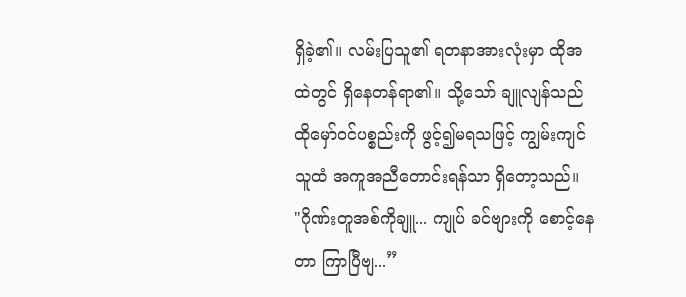ရှိခဲ့၏။ လမ်းပြသူ၏ ရတနာအားလုံးမှာ ထိုအထဲတွင် ရှိနေတန်ရာ၏။ သို့သော် ချူလျန်သည် ထိုမှော်ဝင်ပစ္စည်းကို ဖွင့်၍မရသဖြင့် ကျွမ်းကျင်သူထံ အကူအညီတောင်းရန်သာ ရှိတော့သည်။
"ဂိုဏ်းတူအစ်ကိုချူ... ကျုပ် ခင်ဗျားကို စောင့်နေတာ ကြာပြီဗျ...”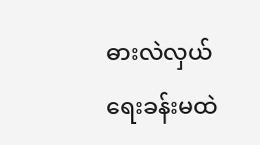ဓားလဲလှယ်ရေးခန်းမထဲ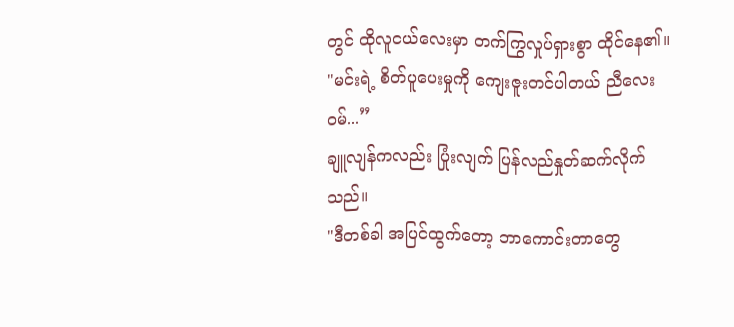တွင် ထိုလူငယ်လေးမှာ တက်ကြွလှုပ်ရှားစွာ ထိုင်နေ၏။
"မင်းရဲ့ စိတ်ပူပေးမှုကို ကျေးဇူးတင်ပါတယ် ညီလေးဝမ်...”
ချူလျန်ကလည်း ပြုံးလျက် ပြန်လည်နှုတ်ဆက်လိုက်သည်။
"ဒီတစ်ခါ အပြင်ထွက်တော့ ဘာကောင်းတာတွေ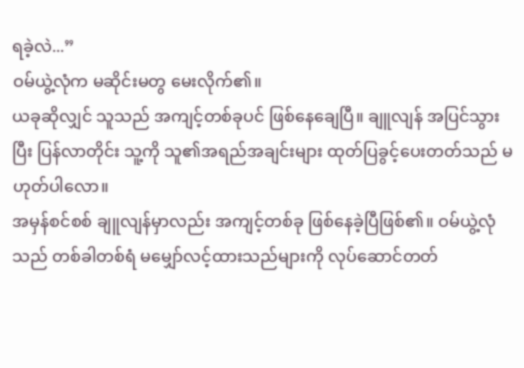ရခဲ့လဲ...”
ဝမ်ယွဲ့လုံက မဆိုင်းမတွ မေးလိုက်၏။
ယခုဆိုလျှင် သူသည် အကျင့်တစ်ခုပင် ဖြစ်နေချေပြီ။ ချူလျန် အပြင်သွားပြီး ပြန်လာတိုင်း သူ့ကို သူ၏အရည်အချင်းများ ထုတ်ပြခွင့်ပေးတတ်သည် မဟုတ်ပါလော။
အမှန်စင်စစ် ချူလျန်မှာလည်း အကျင့်တစ်ခု ဖြစ်နေခဲ့ပြီဖြစ်၏။ ဝမ်ယွဲ့လုံသည် တစ်ခါတစ်ရံ မမျှော်လင့်ထားသည်များကို လုပ်ဆောင်တတ်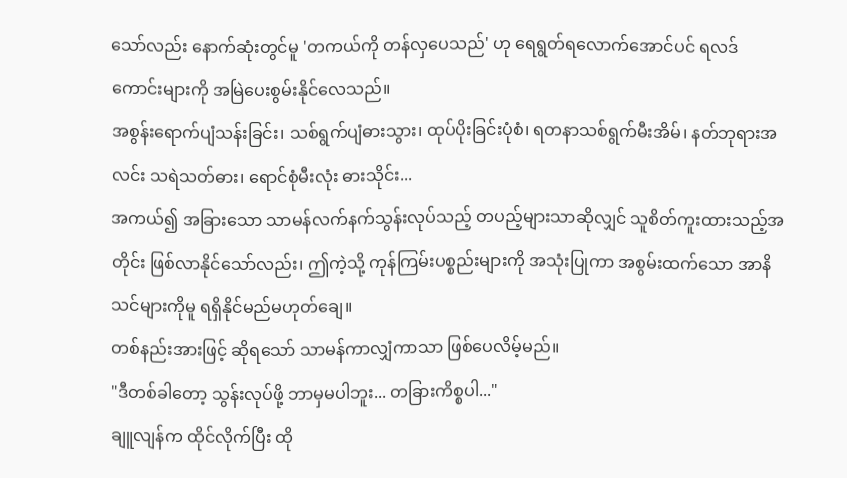သော်လည်း နောက်ဆုံးတွင်မူ 'တကယ်ကို တန်လှပေသည်' ဟု ရေရွတ်ရလောက်အောင်ပင် ရလဒ်ကောင်းများကို အမြဲပေးစွမ်းနိုင်လေသည်။
အစွန်းရောက်ပျံသန်းခြင်း၊ သစ်ရွက်ပျံဓားသွား၊ ထုပ်ပိုးခြင်းပုံစံ၊ ရတနာသစ်ရွက်မီးအိမ်၊ နတ်ဘုရားအလင်း သရဲသတ်ဓား၊ ရောင်စုံမီးလုံး ဓားသိုင်း...
အကယ်၍ အခြားသော သာမန်လက်နက်သွန်းလုပ်သည့် တပည့်များသာဆိုလျှင် သူစိတ်ကူးထားသည့်အတိုင်း ဖြစ်လာနိုင်သော်လည်း၊ ဤကဲ့သို့ ကုန်ကြမ်းပစ္စည်းများကို အသုံးပြုကာ အစွမ်းထက်သော အာနိသင်များကိုမူ ရရှိနိုင်မည်မဟုတ်ချေ။
တစ်နည်းအားဖြင့် ဆိုရသော် သာမန်ကာလျှံကာသာ ဖြစ်ပေလိမ့်မည်။
"ဒီတစ်ခါတော့ သွန်းလုပ်ဖို့ ဘာမှမပါဘူး... တခြားကိစ္စပါ..."
ချူလျန်က ထိုင်လိုက်ပြီး ထို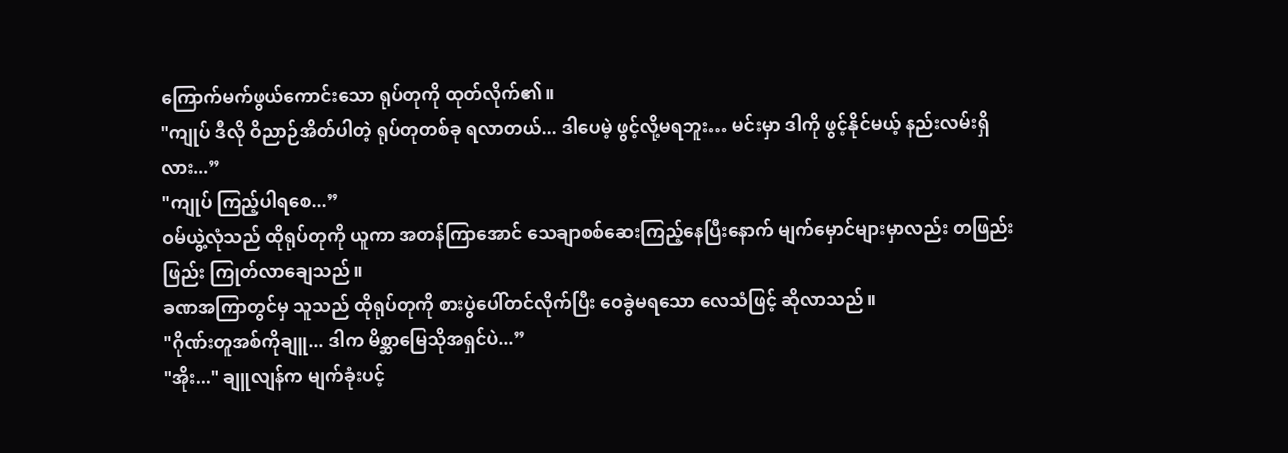ကြောက်မက်ဖွယ်ကောင်းသော ရုပ်တုကို ထုတ်လိုက်၏။
"ကျုပ် ဒီလို ဝိညာဉ်အိတ်ပါတဲ့ ရုပ်တုတစ်ခု ရလာတယ်... ဒါပေမဲ့ ဖွင့်လို့မရဘူး… မင်းမှာ ဒါကို ဖွင့်နိုင်မယ့် နည်းလမ်းရှိလား...”
"ကျုပ် ကြည့်ပါရစေ...”
ဝမ်ယွဲ့လုံသည် ထိုရုပ်တုကို ယူကာ အတန်ကြာအောင် သေချာစစ်ဆေးကြည့်နေပြီးနောက် မျက်မှောင်များမှာလည်း တဖြည်းဖြည်း ကြုတ်လာချေသည်။
ခဏအကြာတွင်မှ သူသည် ထိုရုပ်တုကို စားပွဲပေါ်တင်လိုက်ပြီး ဝေခွဲမရသော လေသံဖြင့် ဆိုလာသည်။
"ဂိုဏ်းတူအစ်ကိုချူ... ဒါက မိစ္ဆာမြေသိုအရှင်ပဲ...”
"အိုး..." ချူလျန်က မျက်ခုံးပင့်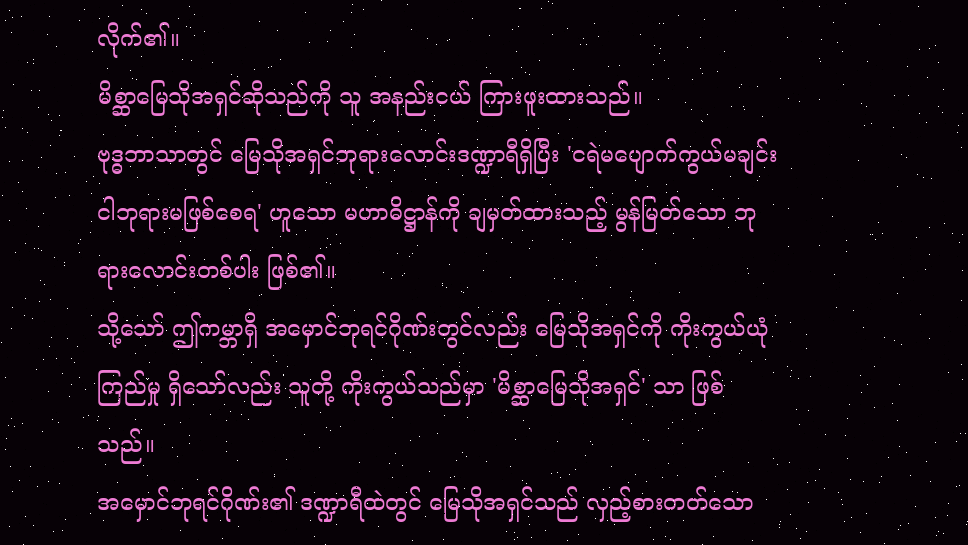လိုက်၏။
မိစ္ဆာမြေသိုအရှင်ဆိုသည်ကို သူ အနည်းငယ် ကြားဖူးထားသည်။
ဗုဒ္ဓဘာသာတွင် မြေသိုအရှင်ဘုရားလောင်းဒဏ္ဍာရီရှိပြီး 'ငရဲမပျောက်ကွယ်မချင်း ငါဘုရားမဖြစ်စေရ' ဟူသော မဟာဓိဋ္ဌာန်ကို ချမှတ်ထားသည့် မွန်မြတ်သော ဘုရားလောင်းတစ်ပါး ဖြစ်၏။
သို့သော် ဤကမ္ဘာရှိ အမှောင်ဘုရင်ဂိုဏ်းတွင်လည်း မြေသိုအရှင်ကို ကိုးကွယ်ယုံကြည်မှု ရှိသော်လည်း သူတို့ ကိုးကွယ်သည်မှာ 'မိစ္ဆာမြေသိုအရှင်' သာ ဖြစ်သည်။
အမှောင်ဘုရင်ဂိုဏ်း၏ ဒဏ္ဍာရီထဲတွင် မြေသိုအရှင်သည် လှည့်စားတတ်သော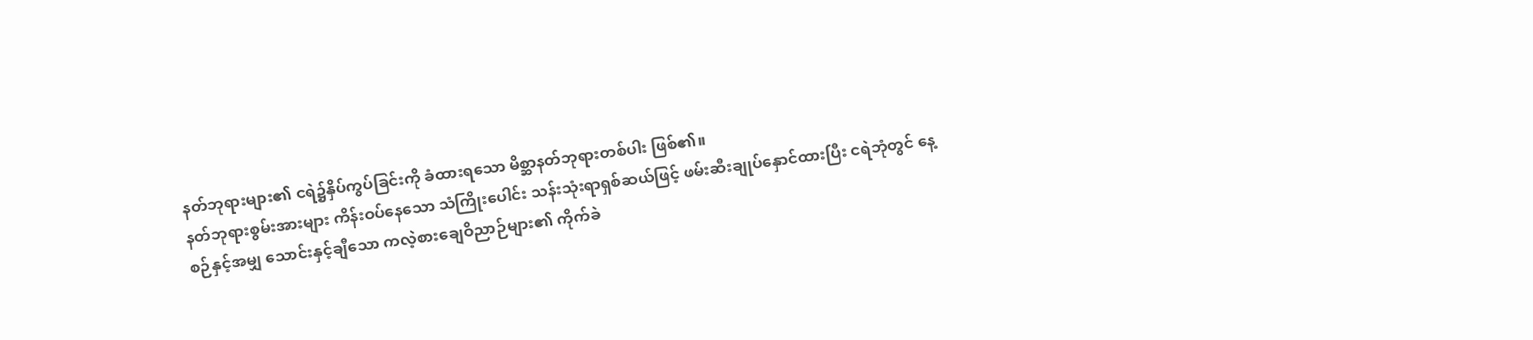နတ်ဘုရားများ၏ ငရဲ၌နှိပ်ကွပ်ခြင်းကို ခံထားရသော မိစ္ဆာနတ်ဘုရားတစ်ပါး ဖြစ်၏။
နတ်ဘုရားစွမ်းအားများ ကိန်းဝပ်နေသော သံကြိုးပေါင်း သန်းသုံးရာရှစ်ဆယ်ဖြင့် ဖမ်းဆီးချုပ်နှောင်ထားပြီး ငရဲဘုံတွင် နေ့စဉ်နှင့်အမျှ သောင်းနှင့်ချီသော ကလဲ့စားချေဝိညာဉ်များ၏ ကိုက်ခဲ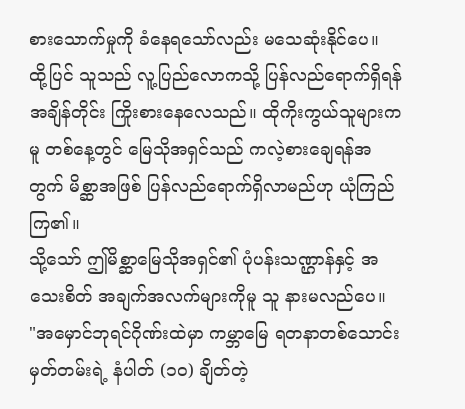စားသောက်မှုကို ခံနေရသော်လည်း မသေဆုံးနိုင်ပေ။
ထို့ပြင် သူသည် လူ့ပြည်လောကသို့ ပြန်လည်ရောက်ရှိရန် အချိန်တိုင်း ကြိုးစားနေလေသည်။ ထိုကိုးကွယ်သူများကမူ တစ်နေ့တွင် မြေသိုအရှင်သည် ကလဲ့စားချေရန်အတွက် မိစ္ဆာအဖြစ် ပြန်လည်ရောက်ရှိလာမည်ဟု ယုံကြည်ကြ၏။
သို့သော် ဤမိစ္ဆာမြေသိုအရှင်၏ ပုံပန်းသဏ္ဌာန်နှင့် အသေးစိတ် အချက်အလက်များကိုမူ သူ နားမလည်ပေ။
"အမှောင်ဘုရင်ဂိုဏ်းထဲမှာ ကမ္ဘာမြေ ရတနာတစ်သောင်း မှတ်တမ်းရဲ့ နံပါတ် (၁၀) ချိတ်တဲ့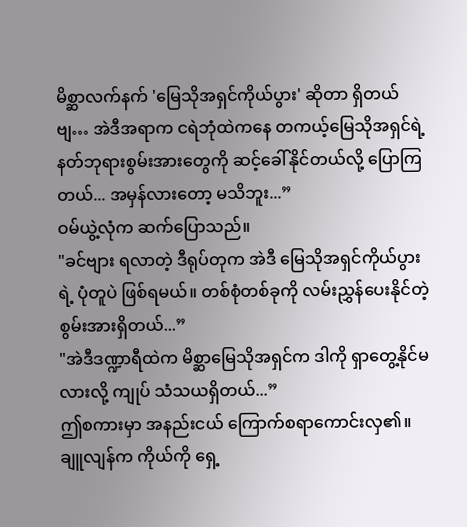မိစ္ဆာလက်နက် 'မြေသိုအရှင်ကိုယ်ပွား' ဆိုတာ ရှိတယ်ဗျ… အဲဒီအရာက ငရဲဘုံထဲကနေ တကယ့်မြေသိုအရှင်ရဲ့ နတ်ဘုရားစွမ်းအားတွေကို ဆင့်ခေါ်နိုင်တယ်လို့ ပြောကြတယ်... အမှန်လားတော့ မသိဘူး...”
ဝမ်ယွဲ့လုံက ဆက်ပြောသည်။
"ခင်ဗျား ရလာတဲ့ ဒီရုပ်တုက အဲဒီ မြေသိုအရှင်ကိုယ်ပွားရဲ့ ပုံတူပဲ ဖြစ်ရမယ်။ တစ်စုံတစ်ခုကို လမ်းညွှန်ပေးနိုင်တဲ့ စွမ်းအားရှိတယ်...”
"အဲဒီဒဏ္ဍာရီထဲက မိစ္ဆာမြေသိုအရှင်က ဒါကို ရှာတွေ့နိုင်မလားလို့ ကျုပ် သံသယရှိတယ်...”
ဤစကားမှာ အနည်းငယ် ကြောက်စရာကောင်းလှ၏။
ချူလျန်က ကိုယ်ကို ရှေ့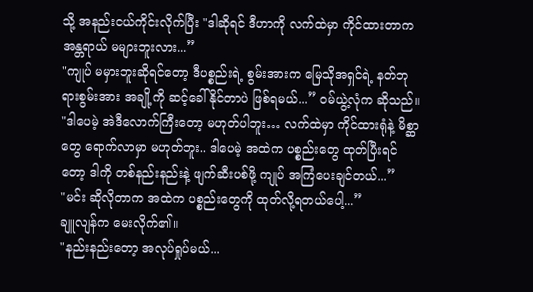သို့ အနည်းငယ်ကိုင်းလိုက်ပြီး "ဒါဆိုရင် ဒီဟာကို လက်ထဲမှာ ကိုင်ထားတာက အန္တရာယ် မများဘူးလား...”
"ကျုပ် မမှားဘူးဆိုရင်တော့ ဒီပစ္စည်းရဲ့ စွမ်းအားက မြေသိုအရှင်ရဲ့ နတ်ဘုရားစွမ်းအား အချို့ကို ဆင့်ခေါ်နိုင်တာပဲ ဖြစ်ရမယ်...” ဝမ်ယွဲ့လုံက ဆိုသည်။
"ဒါပေမဲ့ အဲဒီလောက်ကြီးတော့ မဟုတ်ပါဘူး… လက်ထဲမှာ ကိုင်ထားရုံနဲ့ မိစ္ဆာတွေ ရောက်လာမှာ မဟုတ်ဘူး.. ဒါပေမဲ့ အထဲက ပစ္စည်းတွေ ထုတ်ပြီးရင်တော့ ဒါကို တစ်နည်းနည်းနဲ့ ဖျက်ဆီးပစ်ဖို့ ကျုပ် အကြံပေးချင်တယ်...”
"မင်း ဆိုလိုတာက အထဲက ပစ္စည်းတွေကို ထုတ်လို့ရတယ်ပေါ့...”
ချူလျန်က မေးလိုက်၏။
"နည်းနည်းတော့ အလုပ်ရှုပ်မယ်...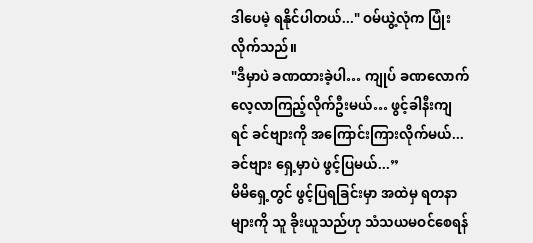ဒါပေမဲ့ ရနိုင်ပါတယ်..." ဝမ်ယွဲ့လုံက ပြုံးလိုက်သည်။
"ဒီမှာပဲ ခဏထားခဲ့ပါ… ကျုပ် ခဏလောက် လေ့လာကြည့်လိုက်ဦးမယ်… ဖွင့်ခါနီးကျရင် ခင်ဗျားကို အကြောင်းကြားလိုက်မယ်... ခင်ဗျား ရှေ့မှာပဲ ဖွင့်ပြမယ်...”
မိမိရှေ့တွင် ဖွင့်ပြရခြင်းမှာ အထဲမှ ရတနာများကို သူ ခိုးယူသည်ဟု သံသယမဝင်စေရန်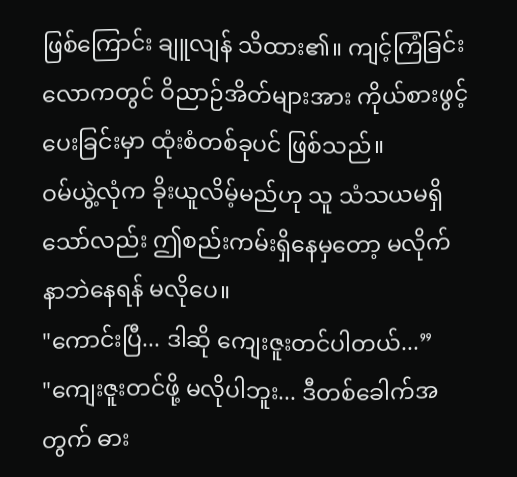ဖြစ်ကြောင်း ချူလျန် သိထား၏။ ကျင့်ကြံခြင်းလောကတွင် ဝိညာဉ်အိတ်များအား ကိုယ်စားဖွင့်ပေးခြင်းမှာ ထုံးစံတစ်ခုပင် ဖြစ်သည်။
ဝမ်ယွဲ့လုံက ခိုးယူလိမ့်မည်ဟု သူ သံသယမရှိသော်လည်း ဤစည်းကမ်းရှိနေမှတော့ မလိုက်နာဘဲနေရန် မလိုပေ။
"ကောင်းပြီ... ဒါဆို ကျေးဇူးတင်ပါတယ်...”
"ကျေးဇူးတင်ဖို့ မလိုပါဘူး... ဒီတစ်ခေါက်အတွက် ဓား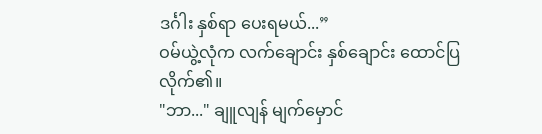ဒင်္ဂါး နှစ်ရာ ပေးရမယ်...”
ဝမ်ယွဲ့လုံက လက်ချောင်း နှစ်ချောင်း ထောင်ပြလိုက်၏။
"ဘာ..." ချူလျန် မျက်မှောင်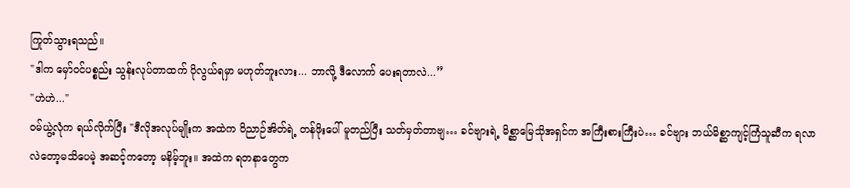ကြုတ်သွားရသည်။
"ဒါက မှော်ဝင်ပစ္စည်း သွန်းလုပ်တာထက် ပိုလွယ်ရမှာ မဟုတ်ဘူးလား... ဘာလို့ ဒီလောက် ပေးရတာလဲ...”
"ဟဲဟဲ..."
ဝမ်ယွဲ့လုံက ရယ်လိုက်ပြီး "ဒီလိုအလုပ်မျိုးက အထဲက ဝိညာဉ်အိတ်ရဲ့ တန်ဖိုးပေါ် မူတည်ပြီး သတ်မှတ်တာဗျ… ခင်ဗျားရဲ့ မိစ္ဆာမြေသိုအရှင်က အကြီးစားကြီးပဲ… ခင်ဗျား ဘယ်မိစ္ဆာကျင့်ကြံသူဆီက ရလာလဲတော့မသိပေမဲ့ အဆင့်ကတော့ မနိမ့်ဘူး။ အထဲက ရတနာတွေက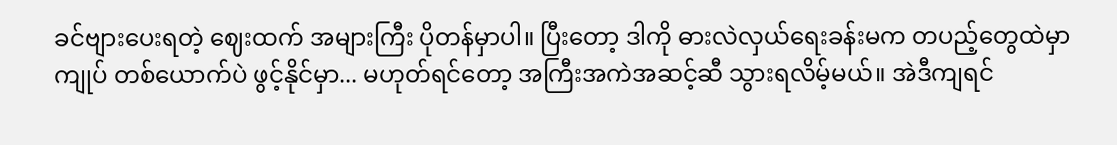ခင်ဗျားပေးရတဲ့ ဈေးထက် အများကြီး ပိုတန်မှာပါ။ ပြီးတော့ ဒါကို ဓားလဲလှယ်ရေးခန်းမက တပည့်တွေထဲမှာ ကျုပ် တစ်ယောက်ပဲ ဖွင့်နိုင်မှာ... မဟုတ်ရင်တော့ အကြီးအကဲအဆင့်ဆီ သွားရလိမ့်မယ်။ အဲဒီကျရင်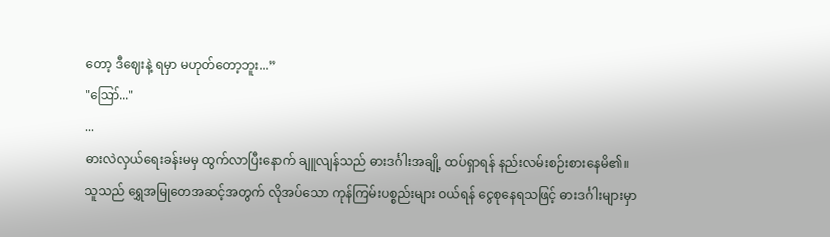တော့ ဒီဈေးနဲ့ ရမှာ မဟုတ်တော့ဘူး...”
"ဪ..."
...
ဓားလဲလှယ်ရေးခန်းမမှ ထွက်လာပြီးနောက် ချူလျန်သည် ဓားဒင်္ဂါးအချို့ ထပ်ရှာရန် နည်းလမ်းစဉ်းစားနေမိ၏။
သူသည် ရွှေအမြုတေအဆင့်အတွက် လိုအပ်သော ကုန်ကြမ်းပစ္စည်းများ ဝယ်ရန် ငွေစုနေရသဖြင့် ဓားဒင်္ဂါးများမှာ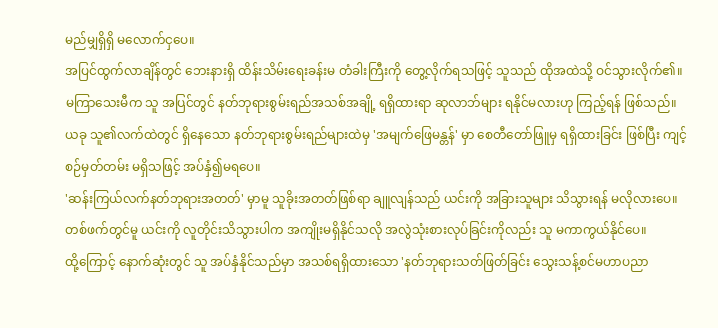မည်မျှရှိရှိ မလောက်ငှပေ။
အပြင်ထွက်လာချိန်တွင် ဘေးနားရှိ ထိန်းသိမ်းရေးခန်းမ တံခါးကြီးကို တွေ့လိုက်ရသဖြင့် သူသည် ထိုအထဲသို့ ဝင်သွားလိုက်၏။
မကြာသေးမီက သူ အပြင်တွင် နတ်ဘုရားစွမ်းရည်အသစ်အချို့ ရရှိထားရာ ဆုလာဘ်များ ရနိုင်မလားဟု ကြည့်ရန် ဖြစ်သည်။
ယခု သူ၏လက်ထဲတွင် ရှိနေသော နတ်ဘုရားစွမ်းရည်များထဲမှ 'အမျက်ဖြေမန္တန်' မှာ စေတီတော်ဖြူမှ ရရှိထားခြင်း ဖြစ်ပြီး ကျင့်စဉ်မှတ်တမ်း မရှိသဖြင့် အပ်နှံ၍မရပေ။
'ဆန်းကြယ်လက်နတ်ဘုရားအတတ်' မှာမူ သူခိုးအတတ်ဖြစ်ရာ ချူလျန်သည် ယင်းကို အခြားသူများ သိသွားရန် မလိုလားပေ။ တစ်ဖက်တွင်မူ ယင်းကို လူတိုင်းသိသွားပါက အကျိုးမရှိနိုင်သလို အလွဲသုံးစားလုပ်ခြင်းကိုလည်း သူ မကာကွယ်နိုင်ပေ။
ထို့ကြောင့် နောက်ဆုံးတွင် သူ အပ်နှံနိုင်သည်မှာ အသစ်ရရှိထားသော 'နတ်ဘုရားသတ်ဖြတ်ခြင်း သွေးသန့်စင်မဟာပညာ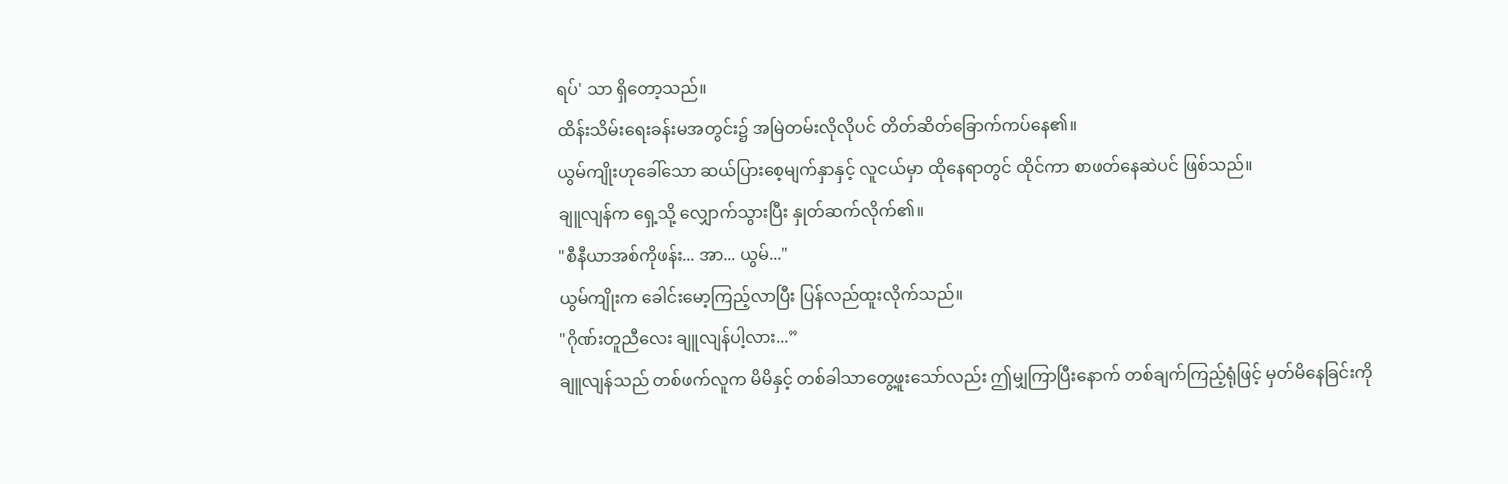ရပ်' သာ ရှိတော့သည်။
ထိန်းသိမ်းရေးခန်းမအတွင်း၌ အမြဲတမ်းလိုလိုပင် တိတ်ဆိတ်ခြောက်ကပ်နေ၏။
ယွမ်ကျိုးဟုခေါ်သော ဆယ်ပြားစေ့မျက်နှာနှင့် လူငယ်မှာ ထိုနေရာတွင် ထိုင်ကာ စာဖတ်နေဆဲပင် ဖြစ်သည်။
ချူလျန်က ရှေ့သို့ လျှောက်သွားပြီး နှုတ်ဆက်လိုက်၏။
"စီနီယာအစ်ကိုဖန်း... အာ... ယွမ်..."
ယွမ်ကျိုးက ခေါင်းမော့ကြည့်လာပြီး ပြန်လည်ထူးလိုက်သည်။
"ဂိုဏ်းတူညီလေး ချူလျန်ပါ့လား...”
ချူလျန်သည် တစ်ဖက်လူက မိမိနှင့် တစ်ခါသာတွေ့ဖူးသော်လည်း ဤမျှကြာပြီးနောက် တစ်ချက်ကြည့်ရုံဖြင့် မှတ်မိနေခြင်းကို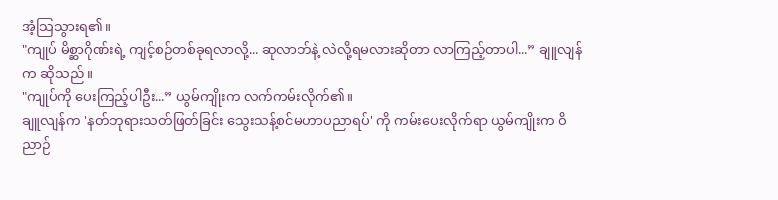အံ့သြသွားရ၏။
"ကျုပ် မိစ္ဆာဂိုဏ်းရဲ့ ကျင့်စဉ်တစ်ခုရလာလို့... ဆုလာဘ်နဲ့ လဲလို့ရမလားဆိုတာ လာကြည့်တာပါ...” ချူလျန်က ဆိုသည်။
"ကျုပ်ကို ပေးကြည့်ပါဦး...” ယွမ်ကျိုးက လက်ကမ်းလိုက်၏။
ချူလျန်က 'နတ်ဘုရားသတ်ဖြတ်ခြင်း သွေးသန့်စင်မဟာပညာရပ်' ကို ကမ်းပေးလိုက်ရာ ယွမ်ကျိုးက ဝိညာဉ်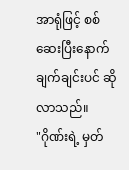အာရုံဖြင့် စစ်ဆေးပြီးနောက် ချက်ချင်းပင် ဆိုလာသည်။
"ဂိုဏ်းရဲ့ မှတ်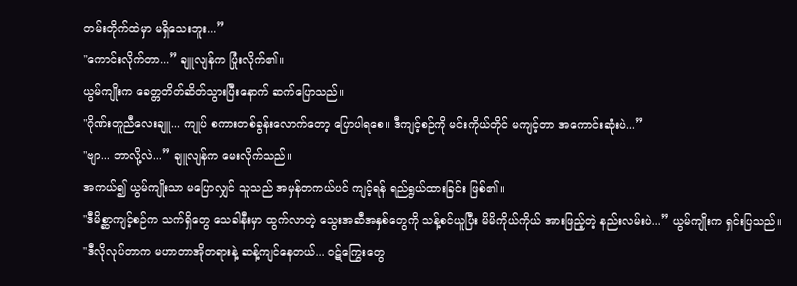တမ်းတိုက်ထဲမှာ မရှိသေးဘူး...”
"ကောင်းလိုက်တာ...” ချူလျန်က ပြုံးလိုက်၏။
ယွမ်ကျိုးက ခေတ္တတိတ်ဆိတ်သွားပြီးနောက် ဆက်ပြောသည်။
"ဂိုဏ်းတူညီလေးချူ... ကျုပ် စကားတစ်ခွန်းလောက်တော့ ပြောပါရစေ။ ဒီကျင့်စဉ်ကို မင်းကိုယ်တိုင် မကျင့်တာ အကောင်းဆုံးပဲ...”
"ဗျာ... ဘာလို့လဲ...” ချူလျန်က မေးလိုက်သည်။
အကယ်၍ ယွမ်ကျိုးသာ မပြောလျှင် သူသည် အမှန်တကယ်ပင် ကျင့်ရန် ရည်ရွယ်ထားခြင်း ဖြစ်၏။
"ဒီမိစ္ဆာကျင့်စဉ်က သက်ရှိတွေ သေခါနီးမှာ ထွက်လာတဲ့ သွေးအဆီအနှစ်တွေကို သန့်စင်ယူပြီး မိမိကိုယ်ကိုယ် အားဖြည့်တဲ့ နည်းလမ်းပဲ...” ယွမ်ကျိုးက ရှင်းပြသည်။
"ဒီလိုလုပ်တာက မဟာတာအိုတရားနဲ့ ဆန့်ကျင်နေတယ်... ဝဋ်ကြွေးတွေ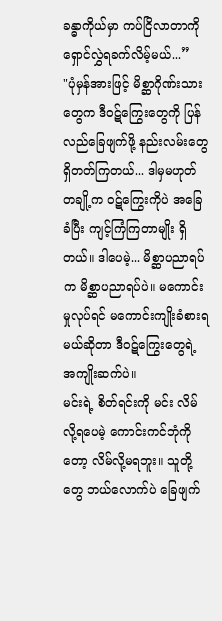ခန္ဓာကိုယ်မှာ ကပ်ငြိလာတာကို ရှောင်လွှဲရခက်လိမ့်မယ်...”
"ပုံမှန်အားဖြင့် မိစ္ဆာဂိုဏ်းသားတွေက ဒီဝဋ်ကြွေးတွေကို ပြန်လည်ခြေဖျက်ဖို့ နည်းလမ်းတွေ ရှိတတ်ကြတယ်... ဒါမှမဟုတ် တချို့က ဝဋ်ကြွေးကိုပဲ အခြေခံပြီး ကျင့်ကြံကြတာမျိုး ရှိတယ်။ ဒါပေမဲ့... မိစ္ဆာပညာရပ်က မိစ္ဆာပညာရပ်ပဲ။ မကောင်းမှုလုပ်ရင် မကောင်းကျိုးခံစားရမယ်ဆိုတာ ဒီဝဋ်ကြွေးတွေရဲ့ အကျိုးဆက်ပဲ။
မင်းရဲ့ စိတ်ရင်းကို မင်း လိမ်လို့ရပေမဲ့ ကောင်းကင်ဘုံကိုတော့ လိမ်လို့မရဘူး။ သူတို့တွေ ဘယ်လောက်ပဲ ခြေဖျက်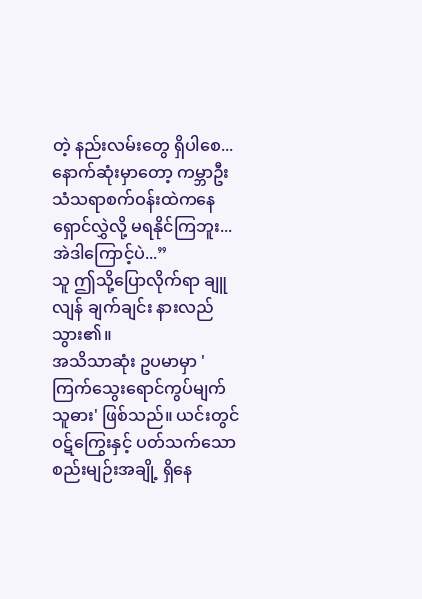တဲ့ နည်းလမ်းတွေ ရှိပါစေ... နောက်ဆုံးမှာတော့ ကမ္ဘာဦး သံသရာစက်ဝန်းထဲကနေ ရှောင်လွှဲလို့ မရနိုင်ကြဘူး... အဲဒါကြောင့်ပဲ...”
သူ ဤသို့ပြောလိုက်ရာ ချူလျန် ချက်ချင်း နားလည်သွား၏။
အသိသာဆုံး ဥပမာမှာ 'ကြက်သွေးရောင်ကွပ်မျက်သူဓား' ဖြစ်သည်။ ယင်းတွင် ဝဋ်ကြွေးနှင့် ပတ်သက်သော စည်းမျဉ်းအချို့ ရှိနေ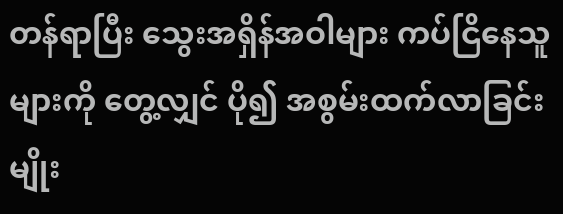တန်ရာပြီး သွေးအရှိန်အဝါများ ကပ်ငြိနေသူများကို တွေ့လျှင် ပို၍ အစွမ်းထက်လာခြင်းမျိုး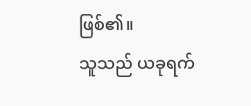ဖြစ်၏။
သူသည် ယခုရက်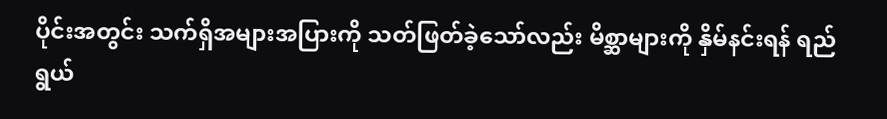ပိုင်းအတွင်း သက်ရှိအများအပြားကို သတ်ဖြတ်ခဲ့သော်လည်း မိစ္ဆာများကို နှိမ်နင်းရန် ရည်ရွယ်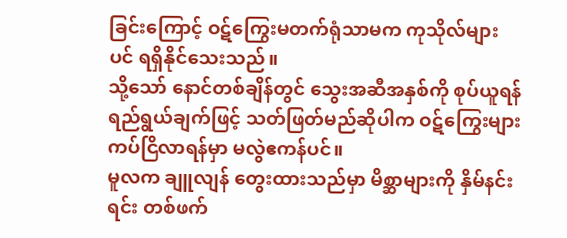ခြင်းကြောင့် ဝဋ်ကြွေးမတက်ရုံသာမက ကုသိုလ်များပင် ရရှိနိုင်သေးသည်။
သို့သော် နောင်တစ်ချိန်တွင် သွေးအဆီအနှစ်ကို စုပ်ယူရန် ရည်ရွယ်ချက်ဖြင့် သတ်ဖြတ်မည်ဆိုပါက ဝဋ်ကြွေးများ ကပ်ငြိလာရန်မှာ မလွဲဧကန်ပင်။
မူလက ချူလျန် တွေးထားသည်မှာ မိစ္ဆာများကို နှိမ်နင်းရင်း တစ်ဖက်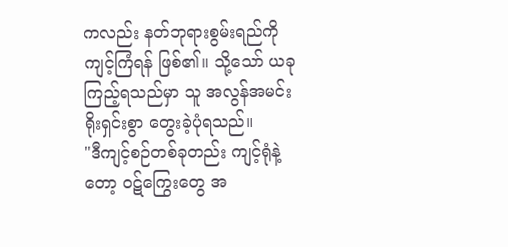ကလည်း နတ်ဘုရားစွမ်းရည်ကို ကျင့်ကြံရန် ဖြစ်၏။ သို့သော် ယခုကြည့်ရသည်မှာ သူ အလွန်အမင်း ရိုးရှင်းစွာ တွေးခဲ့ပုံရသည်။
"ဒီကျင့်စဉ်တစ်ခုတည်း ကျင့်ရုံနဲ့တော့ ဝဋ်ကြွေးတွေ အ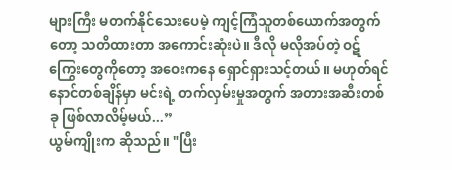များကြီး မတက်နိုင်သေးပေမဲ့ ကျင့်ကြံသူတစ်ယောက်အတွက်တော့ သတိထားတာ အကောင်းဆုံးပဲ။ ဒီလို မလိုအပ်တဲ့ ဝဋ်ကြွေးတွေကိုတော့ အဝေးကနေ ရှောင်ရှားသင့်တယ်။ မဟုတ်ရင် နောင်တစ်ချိန်မှာ မင်းရဲ့ တက်လှမ်းမှုအတွက် အတားအဆီးတစ်ခု ဖြစ်လာလိမ့်မယ်...”
ယွမ်ကျိုးက ဆိုသည်။ "ပြီး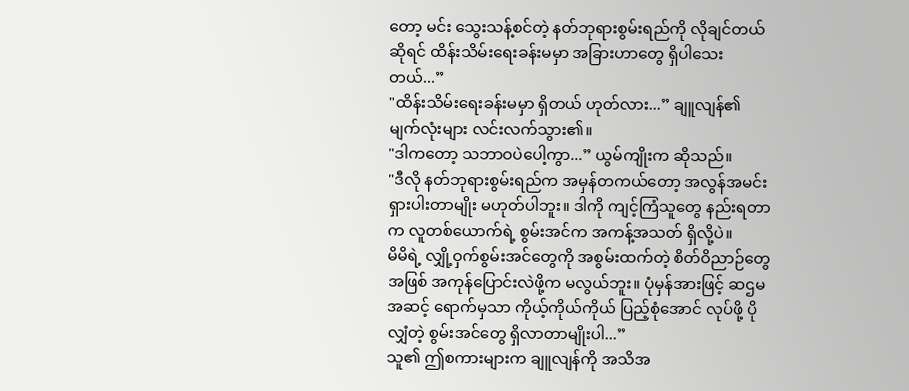တော့ မင်း သွေးသန့်စင်တဲ့ နတ်ဘုရားစွမ်းရည်ကို လိုချင်တယ်ဆိုရင် ထိန်းသိမ်းရေးခန်းမမှာ အခြားဟာတွေ ရှိပါသေးတယ်...”
"ထိန်းသိမ်းရေးခန်းမမှာ ရှိတယ် ဟုတ်လား...” ချူလျန်၏ မျက်လုံးများ လင်းလက်သွား၏။
"ဒါကတော့ သဘာဝပဲပေါ့ကွာ...” ယွမ်ကျိုးက ဆိုသည်။
"ဒီလို နတ်ဘုရားစွမ်းရည်က အမှန်တကယ်တော့ အလွန်အမင်း ရှားပါးတာမျိုး မဟုတ်ပါဘူး။ ဒါကို ကျင့်ကြံသူတွေ နည်းရတာက လူတစ်ယောက်ရဲ့ စွမ်းအင်က အကန့်အသတ် ရှိလို့ပဲ။
မိမိရဲ့ လျှို့ဝှက်စွမ်းအင်တွေကို အစွမ်းထက်တဲ့ စိတ်ဝိညာဉ်တွေအဖြစ် အကုန်ပြောင်းလဲဖို့က မလွယ်ဘူး။ ပုံမှန်အားဖြင့် ဆဌမအဆင့် ရောက်မှသာ ကိုယ့်ကိုယ်ကိုယ် ပြည့်စုံအောင် လုပ်ဖို့ ပိုလျှံတဲ့ စွမ်းအင်တွေ ရှိလာတာမျိုးပါ...”
သူ၏ ဤစကားများက ချူလျန်ကို အသိအ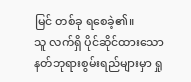မြင် တစ်ခု ရစေခဲ့၏။
သူ လက်ရှိ ပိုင်ဆိုင်ထားသော နတ်ဘုရားစွမ်းရည်များမှာ ရှု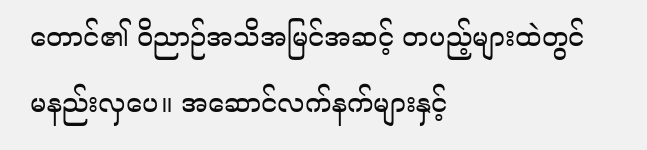တောင်၏ ဝိညာဉ်အသိအမြင်အဆင့် တပည့်များထဲတွင် မနည်းလှပေ။ အဆောင်လက်နက်များနှင့်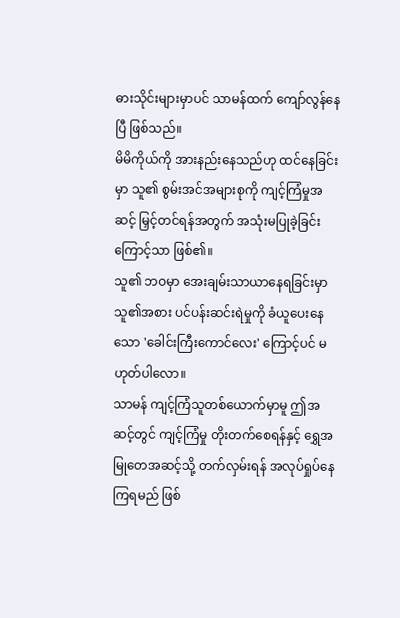ဓားသိုင်းများမှာပင် သာမန်ထက် ကျော်လွန်နေပြီ ဖြစ်သည်။
မိမိကိုယ်ကို အားနည်းနေသည်ဟု ထင်နေခြင်းမှာ သူ၏ စွမ်းအင်အများစုကို ကျင့်ကြံမှုအဆင့် မြှင့်တင်ရန်အတွက် အသုံးမပြုခဲ့ခြင်းကြောင့်သာ ဖြစ်၏။
သူ၏ ဘဝမှာ အေးချမ်းသာယာနေရခြင်းမှာ သူ၏အစား ပင်ပန်းဆင်းရဲမှုကို ခံယူပေးနေသော 'ခေါင်းကြီးကောင်လေး' ကြောင့်ပင် မဟုတ်ပါလော။
သာမန် ကျင့်ကြံသူတစ်ယောက်မှာမူ ဤအဆင့်တွင် ကျင့်ကြံမှု တိုးတက်စေရန်နှင့် ရွှေအမြုတေအဆင့်သို့ တက်လှမ်းရန် အလုပ်ရှုပ်နေကြရမည် ဖြစ်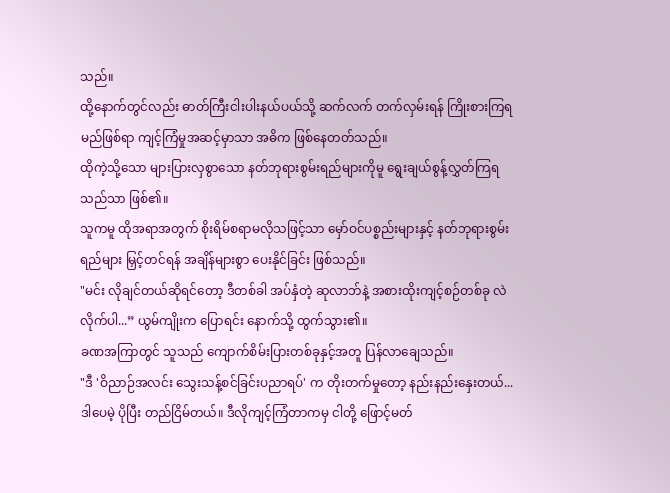သည်။
ထို့နောက်တွင်လည်း ဓာတ်ကြီးငါးပါးနယ်ပယ်သို့ ဆက်လက် တက်လှမ်းရန် ကြိုးစားကြရမည်ဖြစ်ရာ ကျင့်ကြံမှုအဆင့်မှာသာ အဓိက ဖြစ်နေတတ်သည်။
ထိုကဲ့သို့သော များပြားလှစွာသော နတ်ဘုရားစွမ်းရည်များကိုမူ ရွေးချယ်စွန့်လွှတ်ကြရသည်သာ ဖြစ်၏။
သူကမူ ထိုအရာအတွက် စိုးရိမ်စရာမလိုသဖြင့်သာ မှော်ဝင်ပစ္စည်းများနှင့် နတ်ဘုရားစွမ်းရည်များ မြှင့်တင်ရန် အချိန်များစွာ ပေးနိုင်ခြင်း ဖြစ်သည်။
"မင်း လိုချင်တယ်ဆိုရင်တော့ ဒီတစ်ခါ အပ်နှံတဲ့ ဆုလာဘ်နဲ့ အစားထိုးကျင့်စဉ်တစ်ခု လဲလိုက်ပါ...” ယွမ်ကျိုးက ပြောရင်း နောက်သို့ ထွက်သွား၏။
ခဏအကြာတွင် သူသည် ကျောက်စိမ်းပြားတစ်ခုနှင့်အတူ ပြန်လာချေသည်။
"ဒီ 'ဝိညာဉ်အလင်း သွေးသန့်စင်ခြင်းပညာရပ်' က တိုးတက်မှုတော့ နည်းနည်းနှေးတယ်... ဒါပေမဲ့ ပိုပြီး တည်ငြိမ်တယ်။ ဒီလိုကျင့်ကြံတာကမှ ငါတို့ ဖြောင့်မတ်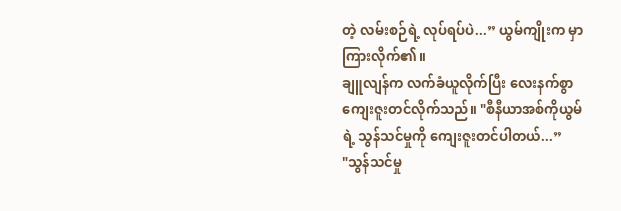တဲ့ လမ်းစဉ်ရဲ့ လုပ်ရပ်ပဲ...” ယွမ်ကျိုးက မှာကြားလိုက်၏။
ချူလျန်က လက်ခံယူလိုက်ပြီး လေးနက်စွာ ကျေးဇူးတင်လိုက်သည်။ "စီနီယာအစ်ကိုယွမ်ရဲ့ သွန်သင်မှုကို ကျေးဇူးတင်ပါတယ်...”
"သွန်သင်မှု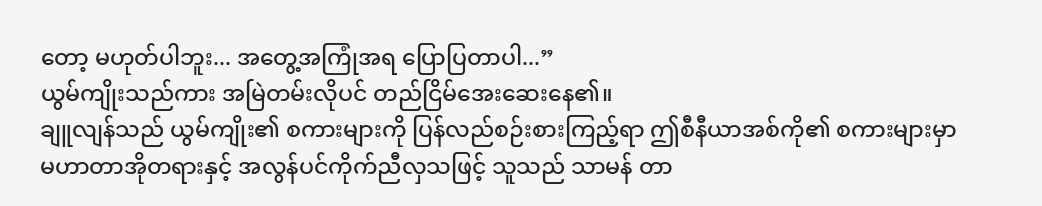တော့ မဟုတ်ပါဘူး... အတွေ့အကြုံအရ ပြောပြတာပါ...”
ယွမ်ကျိုးသည်ကား အမြဲတမ်းလိုပင် တည်ငြိမ်အေးဆေးနေ၏။
ချူလျန်သည် ယွမ်ကျိုး၏ စကားများကို ပြန်လည်စဉ်းစားကြည့်ရာ ဤစီနီယာအစ်ကို၏ စကားများမှာ မဟာတာအိုတရားနှင့် အလွန်ပင်ကိုက်ညီလှသဖြင့် သူသည် သာမန် တာ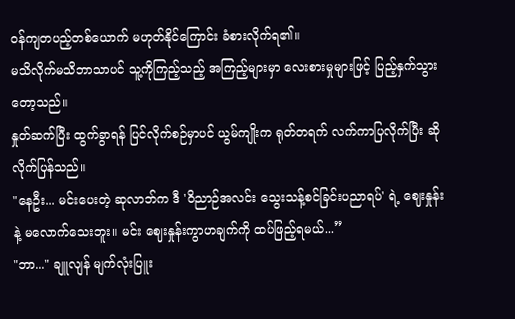ဝန်ကျတပည့်တစ်ယောက် မဟုတ်နိုင်ကြောင်း ခံစားလိုက်ရ၏။
မသိလိုက်မသိဘာသာပင် သူ့ကိုကြည့်သည့် အကြည့်များမှာ လေးစားမှုများဖြင့် ပြည့်နှက်သွားတော့သည်။
နှုတ်ဆက်ပြီး ထွက်ခွာရန် ပြင်လိုက်စဉ်မှာပင် ယွမ်ကျိုးက ရုတ်တရက် လက်ကာပြလိုက်ပြီး ဆိုလိုက်ပြန်သည်။
"နေဦး... မင်းပေးတဲ့ ဆုလာဘ်က ဒီ 'ဝိညာဉ်အလင်း သွေးသန့်စင်ခြင်းပညာရပ်' ရဲ့ ဈေးနှုန်းနဲ့ မလောက်သေးဘူး။ မင်း ဈေးနှုန်းကွာဟချက်ကို ထပ်ဖြည့်ရမယ်...”
"ဘာ..." ချူလျန် မျက်လုံးပြူး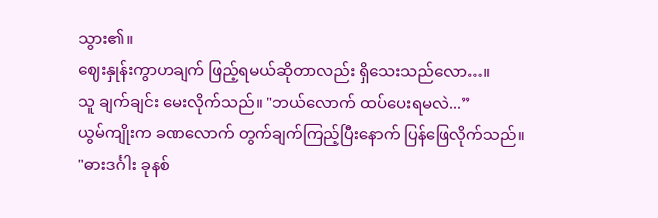သွား၏။
ဈေးနှုန်းကွာဟချက် ဖြည့်ရမယ်ဆိုတာလည်း ရှိသေးသည်လော…။
သူ ချက်ချင်း မေးလိုက်သည်။ "ဘယ်လောက် ထပ်ပေးရမလဲ...”
ယွမ်ကျိုးက ခဏလောက် တွက်ချက်ကြည့်ပြီးနောက် ပြန်ဖြေလိုက်သည်။
"ဓားဒင်္ဂါး ခုနစ်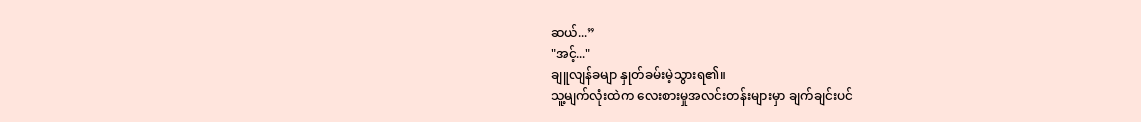ဆယ်...”
"အင့်..."
ချူလျန်ခမျာ နှုတ်ခမ်းမဲ့သွားရ၏။
သူ့မျက်လုံးထဲက လေးစားမှုအလင်းတန်းများမှာ ချက်ချင်းပင်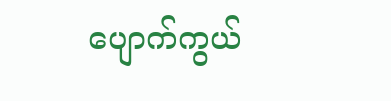ပျောက်ကွယ်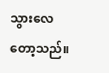သွားလေတော့သည်။